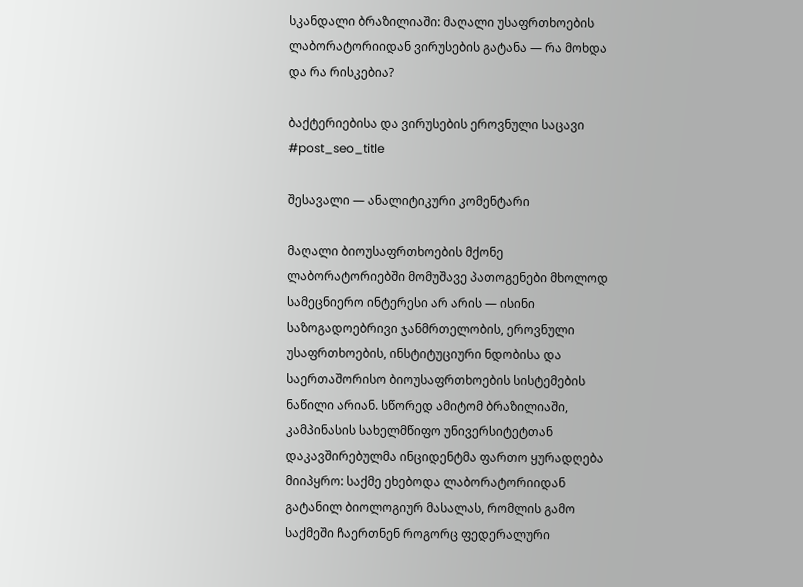სკანდალი ბრაზილიაში: მაღალი უსაფრთხოების ლაბორატორიიდან ვირუსების გატანა — რა მოხდა და რა რისკებია?

ბაქტერიებისა და ვირუსების ეროვნული საცავი
#post_seo_title

შესავალი — ანალიტიკური კომენტარი

მაღალი ბიოუსაფრთხოების მქონე ლაბორატორიებში მომუშავე პათოგენები მხოლოდ სამეცნიერო ინტერესი არ არის — ისინი საზოგადოებრივი ჯანმრთელობის, ეროვნული უსაფრთხოების, ინსტიტუციური ნდობისა და საერთაშორისო ბიოუსაფრთხოების სისტემების ნაწილი არიან. სწორედ ამიტომ ბრაზილიაში, კამპინასის სახელმწიფო უნივერსიტეტთან დაკავშირებულმა ინციდენტმა ფართო ყურადღება მიიპყრო: საქმე ეხებოდა ლაბორატორიიდან გატანილ ბიოლოგიურ მასალას, რომლის გამო საქმეში ჩაერთნენ როგორც ფედერალური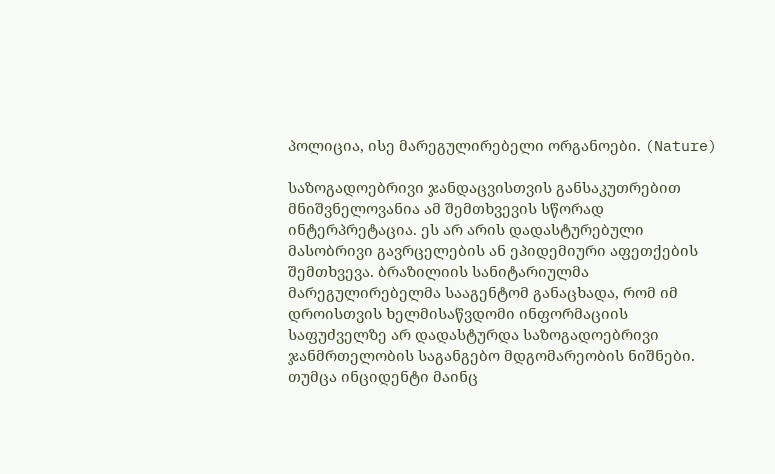პოლიცია, ისე მარეგულირებელი ორგანოები. (Nature)

საზოგადოებრივი ჯანდაცვისთვის განსაკუთრებით მნიშვნელოვანია ამ შემთხვევის სწორად ინტერპრეტაცია. ეს არ არის დადასტურებული მასობრივი გავრცელების ან ეპიდემიური აფეთქების შემთხვევა. ბრაზილიის სანიტარიულმა მარეგულირებელმა სააგენტომ განაცხადა, რომ იმ დროისთვის ხელმისაწვდომი ინფორმაციის საფუძველზე არ დადასტურდა საზოგადოებრივი ჯანმრთელობის საგანგებო მდგომარეობის ნიშნები. თუმცა ინციდენტი მაინც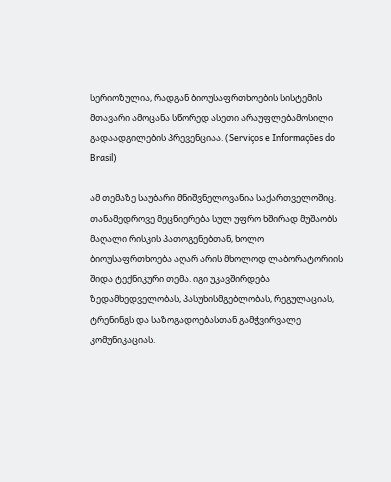სერიოზულია, რადგან ბიოუსაფრთხოების სისტემის მთავარი ამოცანა სწორედ ასეთი არაუფლებამოსილი გადაადგილების პრევენციაა. (Serviços e Informações do Brasil)

ამ თემაზე საუბარი მნიშვნელოვანია საქართველოშიც. თანამედროვე მეცნიერება სულ უფრო ხშირად მუშაობს მაღალი რისკის პათოგენებთან, ხოლო ბიოუსაფრთხოება აღარ არის მხოლოდ ლაბორატორიის შიდა ტექნიკური თემა. იგი უკავშირდება ზედამხედველობას, პასუხისმგებლობას, რეგულაციას, ტრენინგს და საზოგადოებასთან გამჭვირვალე კომუნიკაციას.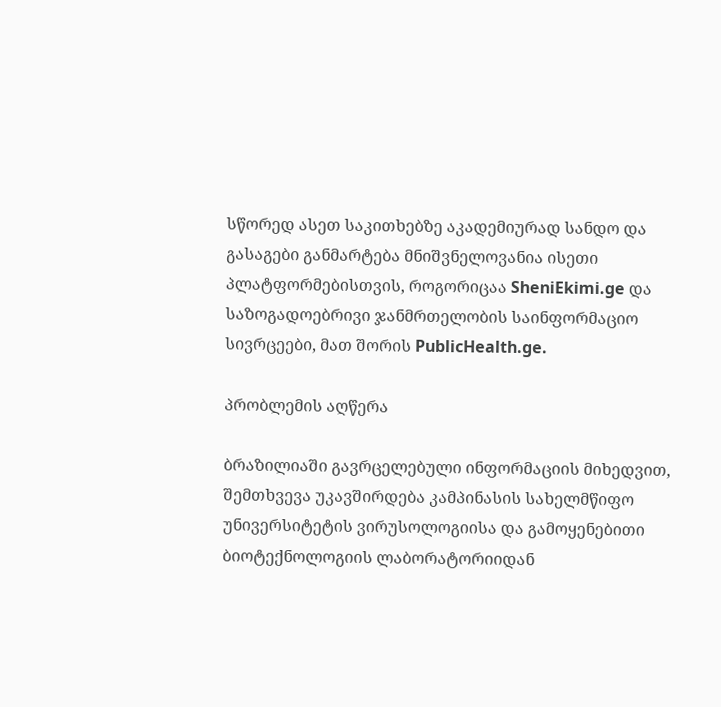სწორედ ასეთ საკითხებზე აკადემიურად სანდო და გასაგები განმარტება მნიშვნელოვანია ისეთი პლატფორმებისთვის, როგორიცაა SheniEkimi.ge და საზოგადოებრივი ჯანმრთელობის საინფორმაციო სივრცეები, მათ შორის PublicHealth.ge.

პრობლემის აღწერა

ბრაზილიაში გავრცელებული ინფორმაციის მიხედვით, შემთხვევა უკავშირდება კამპინასის სახელმწიფო უნივერსიტეტის ვირუსოლოგიისა და გამოყენებითი ბიოტექნოლოგიის ლაბორატორიიდან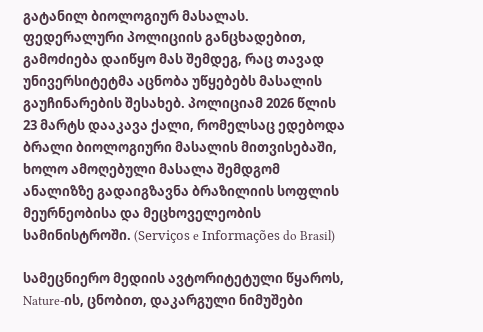გატანილ ბიოლოგიურ მასალას. ფედერალური პოლიციის განცხადებით, გამოძიება დაიწყო მას შემდეგ, რაც თავად უნივერსიტეტმა აცნობა უწყებებს მასალის გაუჩინარების შესახებ. პოლიციამ 2026 წლის 23 მარტს დააკავა ქალი, რომელსაც ედებოდა ბრალი ბიოლოგიური მასალის მითვისებაში, ხოლო ამოღებული მასალა შემდგომ ანალიზზე გადაიგზავნა ბრაზილიის სოფლის მეურნეობისა და მეცხოველეობის სამინისტროში. (Serviços e Informações do Brasil)

სამეცნიერო მედიის ავტორიტეტული წყაროს, Nature-ის, ცნობით, დაკარგული ნიმუშები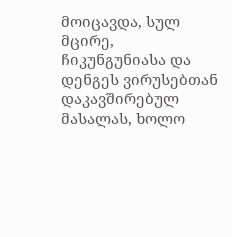მოიცავდა, სულ მცირე, ჩიკუნგუნიასა და დენგეს ვირუსებთან დაკავშირებულ მასალას, ხოლო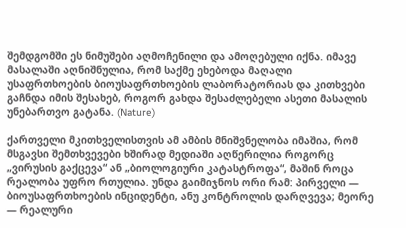შემდგომში ეს ნიმუშები აღმოჩენილი და ამოღებული იქნა. იმავე მასალაში აღნიშნულია, რომ საქმე ეხებოდა მაღალი უსაფრთხოების ბიოუსაფრთხოების ლაბორატორიას და კითხვები გაჩნდა იმის შესახებ, როგორ გახდა შესაძლებელი ასეთი მასალის უნებართვო გატანა. (Nature)

ქართველი მკითხველისთვის ამ ამბის მნიშვნელობა იმაშია, რომ მსგავსი შემთხვევები ხშირად მედიაში აღწერილია როგორც „ვირუსის გაქცევა“ ან „ბიოლოგიური კატასტროფა“, მაშინ როცა რეალობა უფრო რთულია. უნდა გაიმიჯნოს ორი რამ: პირველი — ბიოუსაფრთხოების ინციდენტი, ანუ კონტროლის დარღვევა; მეორე — რეალური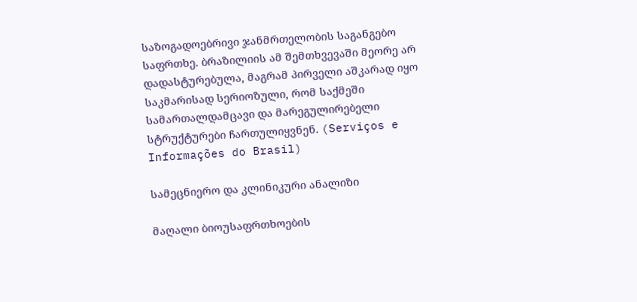საზოგადოებრივი ჯანმრთელობის საგანგებო საფრთხე. ბრაზილიის ამ შემთხვევაში მეორე არ დადასტურებულა, მაგრამ პირველი აშკარად იყო საკმარისად სერიოზული, რომ საქმეში სამართალდამცავი და მარეგულირებელი სტრუქტურები ჩართულიყვნენ. (Serviços e Informações do Brasil)

სამეცნიერო და კლინიკური ანალიზი

მაღალი ბიოუსაფრთხოების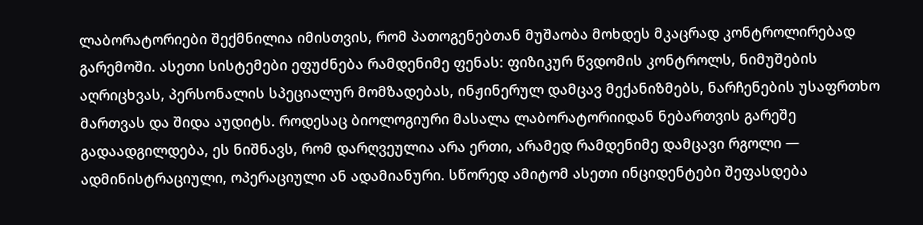ლაბორატორიები შექმნილია იმისთვის, რომ პათოგენებთან მუშაობა მოხდეს მკაცრად კონტროლირებად გარემოში. ასეთი სისტემები ეფუძნება რამდენიმე ფენას: ფიზიკურ წვდომის კონტროლს, ნიმუშების აღრიცხვას, პერსონალის სპეციალურ მომზადებას, ინჟინერულ დამცავ მექანიზმებს, ნარჩენების უსაფრთხო მართვას და შიდა აუდიტს. როდესაც ბიოლოგიური მასალა ლაბორატორიიდან ნებართვის გარეშე გადაადგილდება, ეს ნიშნავს, რომ დარღვეულია არა ერთი, არამედ რამდენიმე დამცავი რგოლი — ადმინისტრაციული, ოპერაციული ან ადამიანური. სწორედ ამიტომ ასეთი ინციდენტები შეფასდება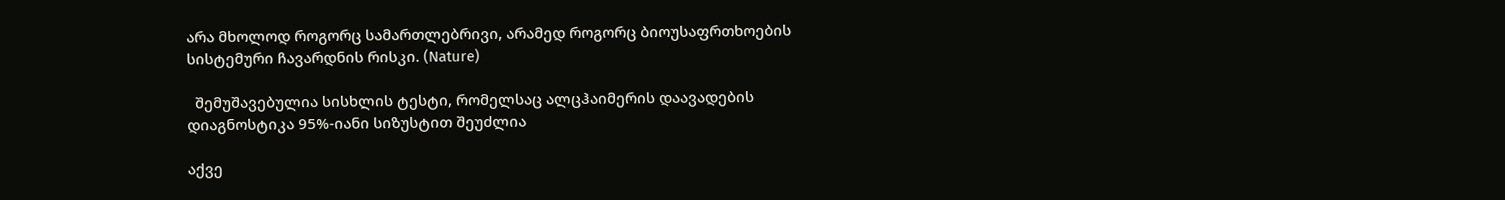არა მხოლოდ როგორც სამართლებრივი, არამედ როგორც ბიოუსაფრთხოების სისტემური ჩავარდნის რისკი. (Nature)

  შემუშავებულია სისხლის ტესტი, რომელსაც ალცჰაიმერის დაავადების დიაგნოსტიკა 95%-იანი სიზუსტით შეუძლია

აქვე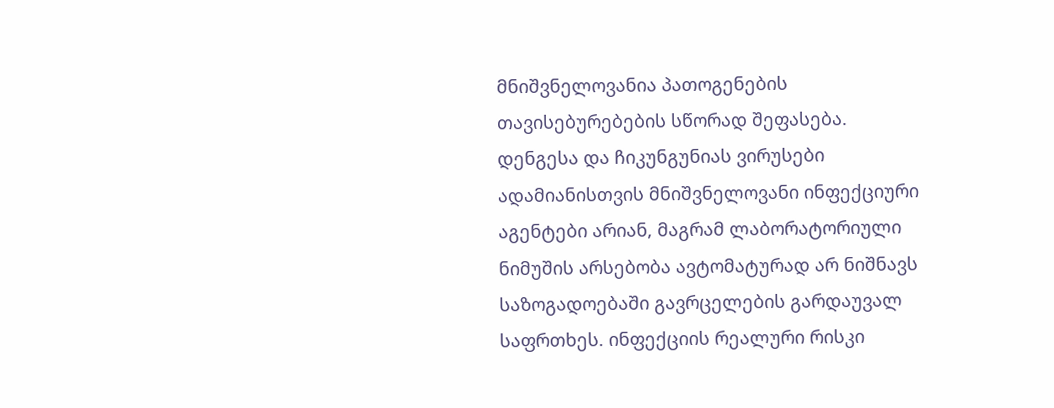მნიშვნელოვანია პათოგენების თავისებურებების სწორად შეფასება. დენგესა და ჩიკუნგუნიას ვირუსები ადამიანისთვის მნიშვნელოვანი ინფექციური აგენტები არიან, მაგრამ ლაბორატორიული ნიმუშის არსებობა ავტომატურად არ ნიშნავს საზოგადოებაში გავრცელების გარდაუვალ საფრთხეს. ინფექციის რეალური რისკი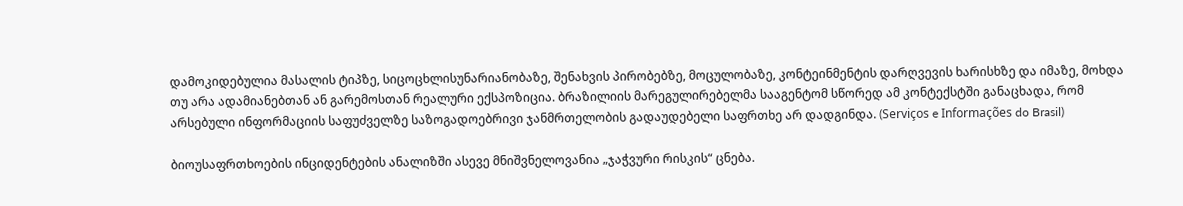დამოკიდებულია მასალის ტიპზე, სიცოცხლისუნარიანობაზე, შენახვის პირობებზე, მოცულობაზე, კონტეინმენტის დარღვევის ხარისხზე და იმაზე, მოხდა თუ არა ადამიანებთან ან გარემოსთან რეალური ექსპოზიცია. ბრაზილიის მარეგულირებელმა სააგენტომ სწორედ ამ კონტექსტში განაცხადა, რომ არსებული ინფორმაციის საფუძველზე საზოგადოებრივი ჯანმრთელობის გადაუდებელი საფრთხე არ დადგინდა. (Serviços e Informações do Brasil)

ბიოუსაფრთხოების ინციდენტების ანალიზში ასევე მნიშვნელოვანია „ჯაჭვური რისკის“ ცნება.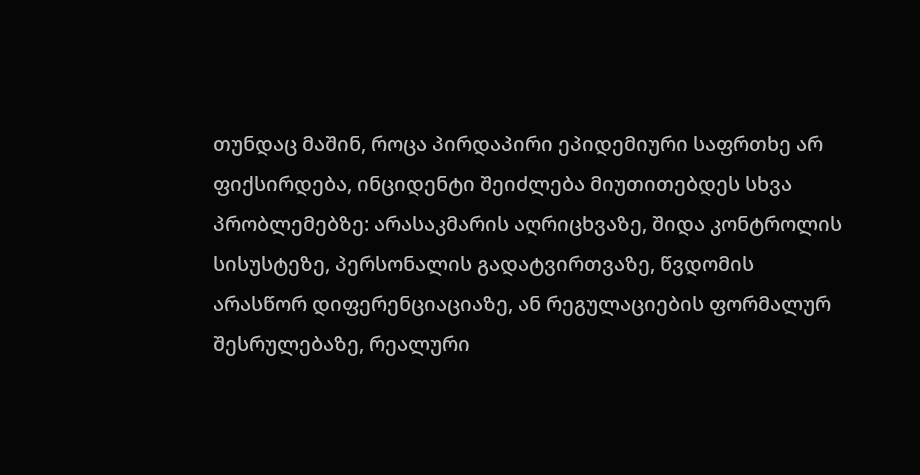თუნდაც მაშინ, როცა პირდაპირი ეპიდემიური საფრთხე არ ფიქსირდება, ინციდენტი შეიძლება მიუთითებდეს სხვა პრობლემებზე: არასაკმარის აღრიცხვაზე, შიდა კონტროლის სისუსტეზე, პერსონალის გადატვირთვაზე, წვდომის არასწორ დიფერენციაციაზე, ან რეგულაციების ფორმალურ შესრულებაზე, რეალური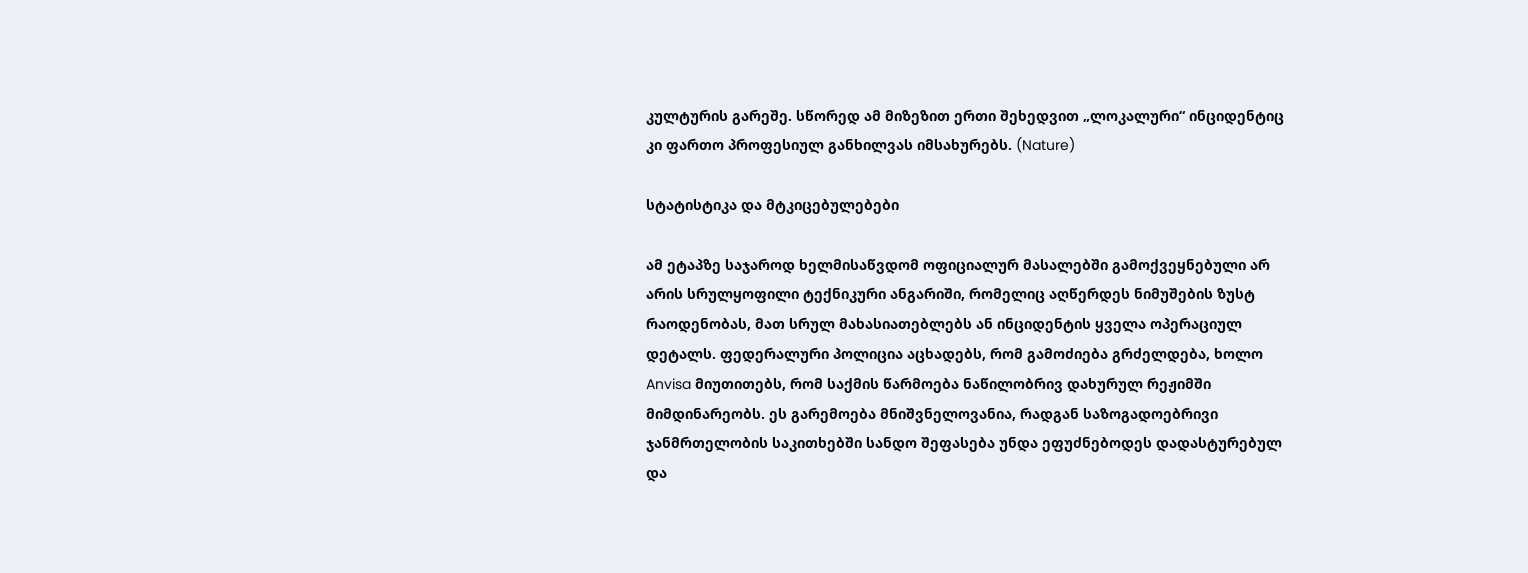კულტურის გარეშე. სწორედ ამ მიზეზით ერთი შეხედვით „ლოკალური“ ინციდენტიც კი ფართო პროფესიულ განხილვას იმსახურებს. (Nature)

სტატისტიკა და მტკიცებულებები

ამ ეტაპზე საჯაროდ ხელმისაწვდომ ოფიციალურ მასალებში გამოქვეყნებული არ არის სრულყოფილი ტექნიკური ანგარიში, რომელიც აღწერდეს ნიმუშების ზუსტ რაოდენობას, მათ სრულ მახასიათებლებს ან ინციდენტის ყველა ოპერაციულ დეტალს. ფედერალური პოლიცია აცხადებს, რომ გამოძიება გრძელდება, ხოლო Anvisa მიუთითებს, რომ საქმის წარმოება ნაწილობრივ დახურულ რეჟიმში მიმდინარეობს. ეს გარემოება მნიშვნელოვანია, რადგან საზოგადოებრივი ჯანმრთელობის საკითხებში სანდო შეფასება უნდა ეფუძნებოდეს დადასტურებულ და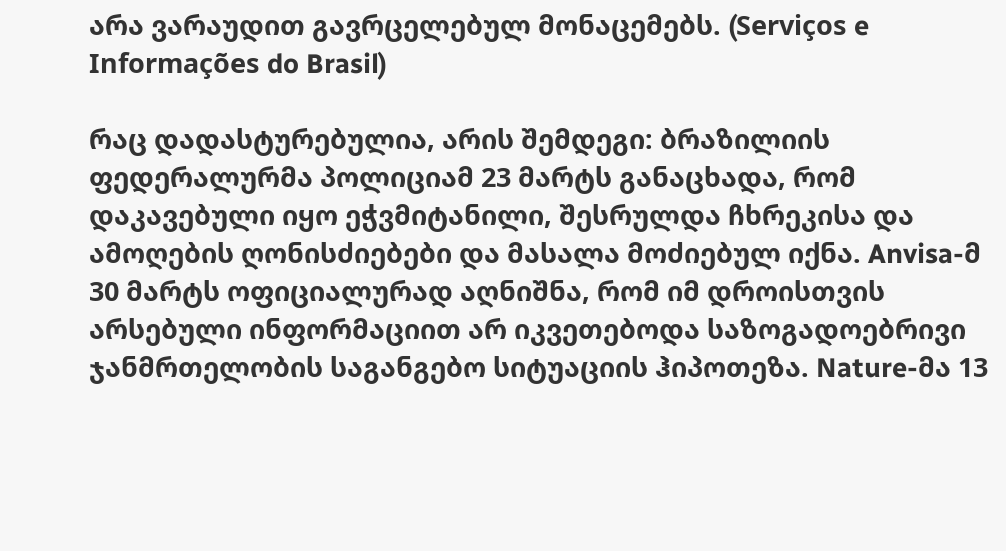არა ვარაუდით გავრცელებულ მონაცემებს. (Serviços e Informações do Brasil)

რაც დადასტურებულია, არის შემდეგი: ბრაზილიის ფედერალურმა პოლიციამ 23 მარტს განაცხადა, რომ დაკავებული იყო ეჭვმიტანილი, შესრულდა ჩხრეკისა და ამოღების ღონისძიებები და მასალა მოძიებულ იქნა. Anvisa-მ 30 მარტს ოფიციალურად აღნიშნა, რომ იმ დროისთვის არსებული ინფორმაციით არ იკვეთებოდა საზოგადოებრივი ჯანმრთელობის საგანგებო სიტუაციის ჰიპოთეზა. Nature-მა 13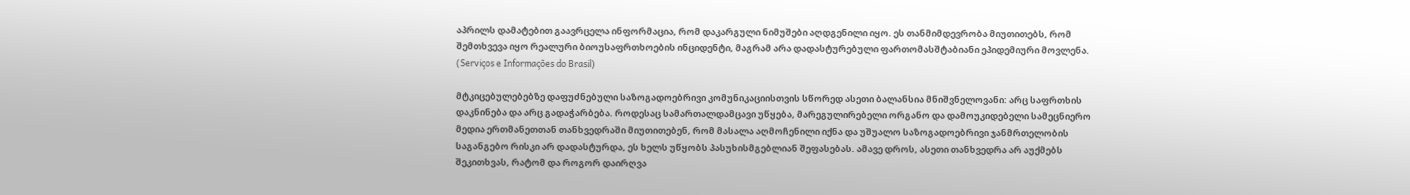აპრილს დამატებით გაავრცელა ინფორმაცია, რომ დაკარგული ნიმუშები აღდგენილი იყო. ეს თანმიმდევრობა მიუთითებს, რომ შემთხვევა იყო რეალური ბიოუსაფრთხოების ინციდენტი, მაგრამ არა დადასტურებული ფართომასშტაბიანი ეპიდემიური მოვლენა. (Serviços e Informações do Brasil)

მტკიცებულებებზე დაფუძნებული საზოგადოებრივი კომუნიკაციისთვის სწორედ ასეთი ბალანსია მნიშვნელოვანი: არც საფრთხის დაკნინება და არც გადაჭარბება. როდესაც სამართალდამცავი უწყება, მარეგულირებელი ორგანო და დამოუკიდებელი სამეცნიერო მედია ერთმანეთთან თანხვედრაში მიუთითებენ, რომ მასალა აღმოჩენილი იქნა და უშუალო საზოგადოებრივი ჯანმრთელობის საგანგებო რისკი არ დადასტურდა, ეს ხელს უწყობს პასუხისმგებლიან შეფასებას. ამავე დროს, ასეთი თანხვედრა არ აუქმებს შეკითხვას, რატომ და როგორ დაირღვა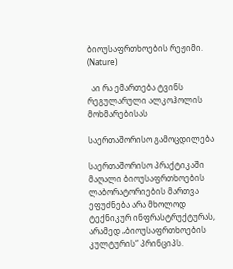ბიოუსაფრთხოების რეჟიმი. (Nature)

  აი რა ემართება ტვინს რეგულარული ალკოჰოლის მოხმარებისას

საერთაშორისო გამოცდილება

საერთაშორისო პრაქტიკაში მაღალი ბიოუსაფრთხოების ლაბორატორიების მართვა ეფუძნება არა მხოლოდ ტექნიკურ ინფრასტრუქტურას, არამედ „ბიოუსაფრთხოების კულტურის“ პრინციპს.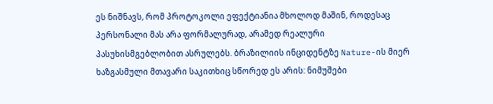ეს ნიშნავს, რომ პროტოკოლი ეფექტიანია მხოლოდ მაშინ, როდესაც პერსონალი მას არა ფორმალურად, არამედ რეალური პასუხისმგებლობით ასრულებს. ბრაზილიის ინციდენტზე Nature-ის მიერ ხაზგასმული მთავარი საკითხიც სწორედ ეს არის: ნიმუშები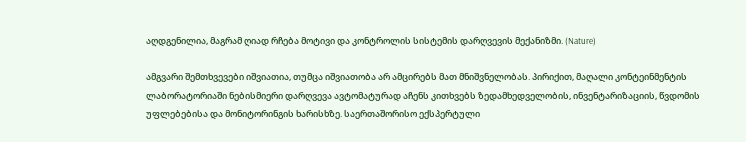აღდგენილია, მაგრამ ღიად რჩება მოტივი და კონტროლის სისტემის დარღვევის მექანიზმი. (Nature)

ამგვარი შემთხვევები იშვიათია, თუმცა იშვიათობა არ ამცირებს მათ მნიშვნელობას. პირიქით, მაღალი კონტეინმენტის ლაბორატორიაში ნებისმიერი დარღვევა ავტომატურად აჩენს კითხვებს ზედამხედველობის, ინვენტარიზაციის, წვდომის უფლებებისა და მონიტორინგის ხარისხზე. საერთაშორისო ექსპერტული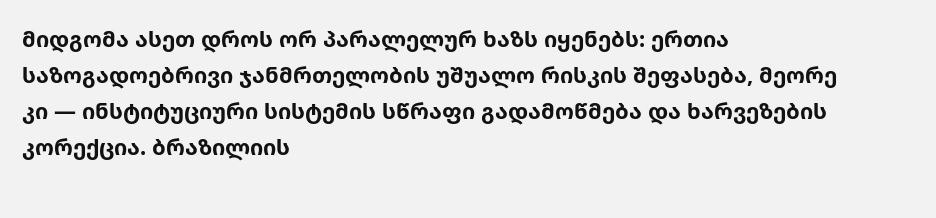მიდგომა ასეთ დროს ორ პარალელურ ხაზს იყენებს: ერთია საზოგადოებრივი ჯანმრთელობის უშუალო რისკის შეფასება, მეორე კი — ინსტიტუციური სისტემის სწრაფი გადამოწმება და ხარვეზების კორექცია. ბრაზილიის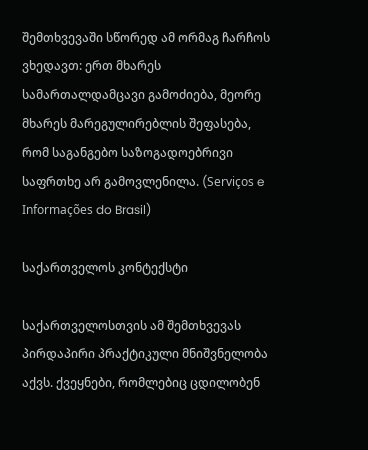შემთხვევაში სწორედ ამ ორმაგ ჩარჩოს ვხედავთ: ერთ მხარეს სამართალდამცავი გამოძიება, მეორე მხარეს მარეგულირებლის შეფასება, რომ საგანგებო საზოგადოებრივი საფრთხე არ გამოვლენილა. (Serviços e Informações do Brasil)

საქართველოს კონტექსტი

საქართველოსთვის ამ შემთხვევას პირდაპირი პრაქტიკული მნიშვნელობა აქვს. ქვეყნები, რომლებიც ცდილობენ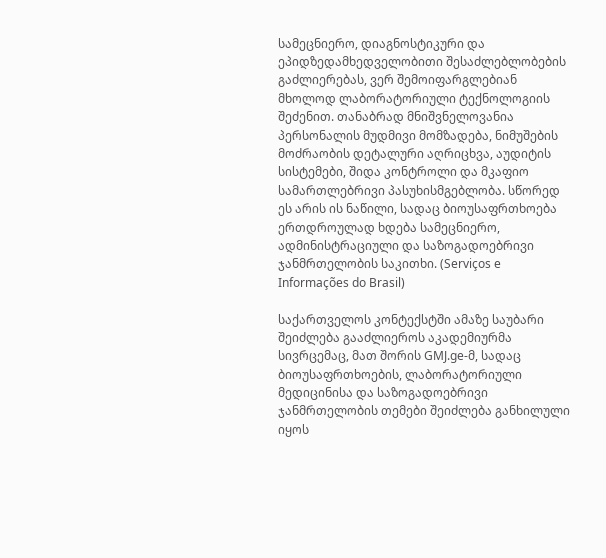სამეცნიერო, დიაგნოსტიკური და ეპიდზედამხედველობითი შესაძლებლობების გაძლიერებას, ვერ შემოიფარგლებიან მხოლოდ ლაბორატორიული ტექნოლოგიის შეძენით. თანაბრად მნიშვნელოვანია პერსონალის მუდმივი მომზადება, ნიმუშების მოძრაობის დეტალური აღრიცხვა, აუდიტის სისტემები, შიდა კონტროლი და მკაფიო სამართლებრივი პასუხისმგებლობა. სწორედ ეს არის ის ნაწილი, სადაც ბიოუსაფრთხოება ერთდროულად ხდება სამეცნიერო, ადმინისტრაციული და საზოგადოებრივი ჯანმრთელობის საკითხი. (Serviços e Informações do Brasil)

საქართველოს კონტექსტში ამაზე საუბარი შეიძლება გააძლიეროს აკადემიურმა სივრცემაც, მათ შორის GMJ.ge-მ, სადაც ბიოუსაფრთხოების, ლაბორატორიული მედიცინისა და საზოგადოებრივი ჯანმრთელობის თემები შეიძლება განხილული იყოს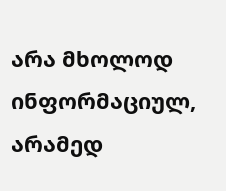არა მხოლოდ ინფორმაციულ, არამედ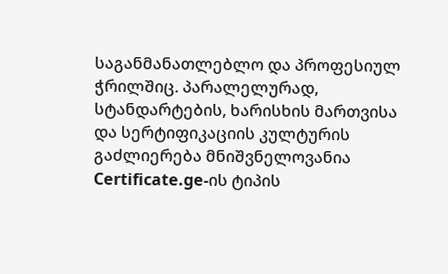საგანმანათლებლო და პროფესიულ ჭრილშიც. პარალელურად, სტანდარტების, ხარისხის მართვისა და სერტიფიკაციის კულტურის გაძლიერება მნიშვნელოვანია Certificate.ge-ის ტიპის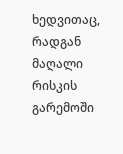ხედვითაც, რადგან მაღალი რისკის გარემოში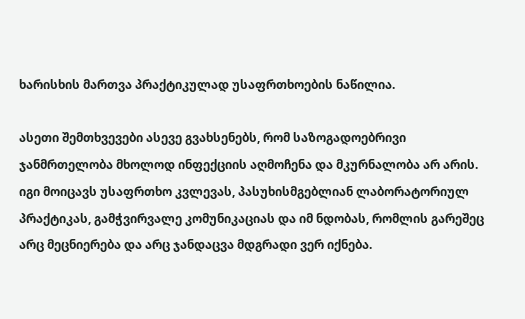ხარისხის მართვა პრაქტიკულად უსაფრთხოების ნაწილია.

ასეთი შემთხვევები ასევე გვახსენებს, რომ საზოგადოებრივი ჯანმრთელობა მხოლოდ ინფექციის აღმოჩენა და მკურნალობა არ არის. იგი მოიცავს უსაფრთხო კვლევას, პასუხისმგებლიან ლაბორატორიულ პრაქტიკას, გამჭვირვალე კომუნიკაციას და იმ ნდობას, რომლის გარეშეც არც მეცნიერება და არც ჯანდაცვა მდგრადი ვერ იქნება.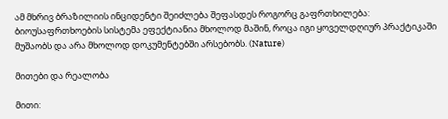ამ მხრივ ბრაზილიის ინციდენტი შეიძლება შეფასდეს როგორც გაფრთხილება: ბიოუსაფრთხოების სისტემა ეფექტიანია მხოლოდ მაშინ, როცა იგი ყოველდღიურ პრაქტიკაში მუშაობს და არა მხოლოდ დოკუმენტებში არსებობს. (Nature)

მითები და რეალობა

მითი: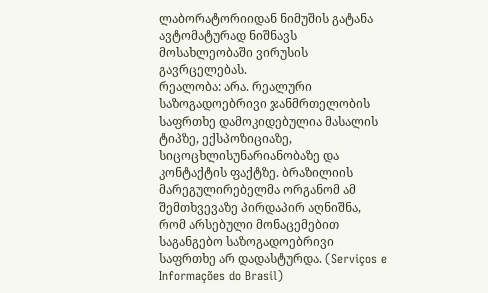ლაბორატორიიდან ნიმუშის გატანა ავტომატურად ნიშნავს მოსახლეობაში ვირუსის გავრცელებას.
რეალობა: არა. რეალური საზოგადოებრივი ჯანმრთელობის საფრთხე დამოკიდებულია მასალის ტიპზე, ექსპოზიციაზე, სიცოცხლისუნარიანობაზე და კონტაქტის ფაქტზე. ბრაზილიის მარეგულირებელმა ორგანომ ამ შემთხვევაზე პირდაპირ აღნიშნა, რომ არსებული მონაცემებით საგანგებო საზოგადოებრივი საფრთხე არ დადასტურდა. (Serviços e Informações do Brasil)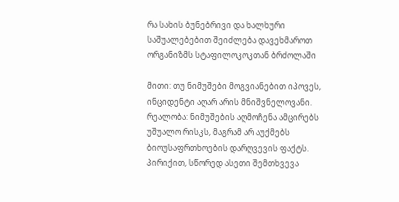რა სახის ბუნებრივი და ხალხური საშუალებებით შეიძლება დავეხმაროთ ორგანიზმს სტაფილოკოკთან ბრძოლაში

მითი: თუ ნიმუშები მოგვიანებით იპოვეს, ინციდენტი აღარ არის მნიშვნელოვანი.
რეალობა: ნიმუშების აღმოჩენა ამცირებს უშუალო რისკს, მაგრამ არ აუქმებს ბიოუსაფრთხოების დარღვევის ფაქტს. პირიქით, სწორედ ასეთი შემთხვევა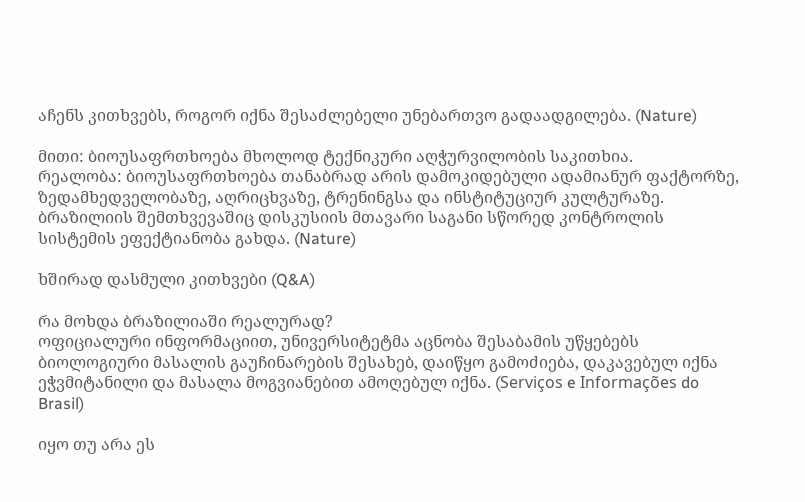აჩენს კითხვებს, როგორ იქნა შესაძლებელი უნებართვო გადაადგილება. (Nature)

მითი: ბიოუსაფრთხოება მხოლოდ ტექნიკური აღჭურვილობის საკითხია.
რეალობა: ბიოუსაფრთხოება თანაბრად არის დამოკიდებული ადამიანურ ფაქტორზე, ზედამხედველობაზე, აღრიცხვაზე, ტრენინგსა და ინსტიტუციურ კულტურაზე. ბრაზილიის შემთხვევაშიც დისკუსიის მთავარი საგანი სწორედ კონტროლის სისტემის ეფექტიანობა გახდა. (Nature)

ხშირად დასმული კითხვები (Q&A)

რა მოხდა ბრაზილიაში რეალურად?
ოფიციალური ინფორმაციით, უნივერსიტეტმა აცნობა შესაბამის უწყებებს ბიოლოგიური მასალის გაუჩინარების შესახებ, დაიწყო გამოძიება, დაკავებულ იქნა ეჭვმიტანილი და მასალა მოგვიანებით ამოღებულ იქნა. (Serviços e Informações do Brasil)

იყო თუ არა ეს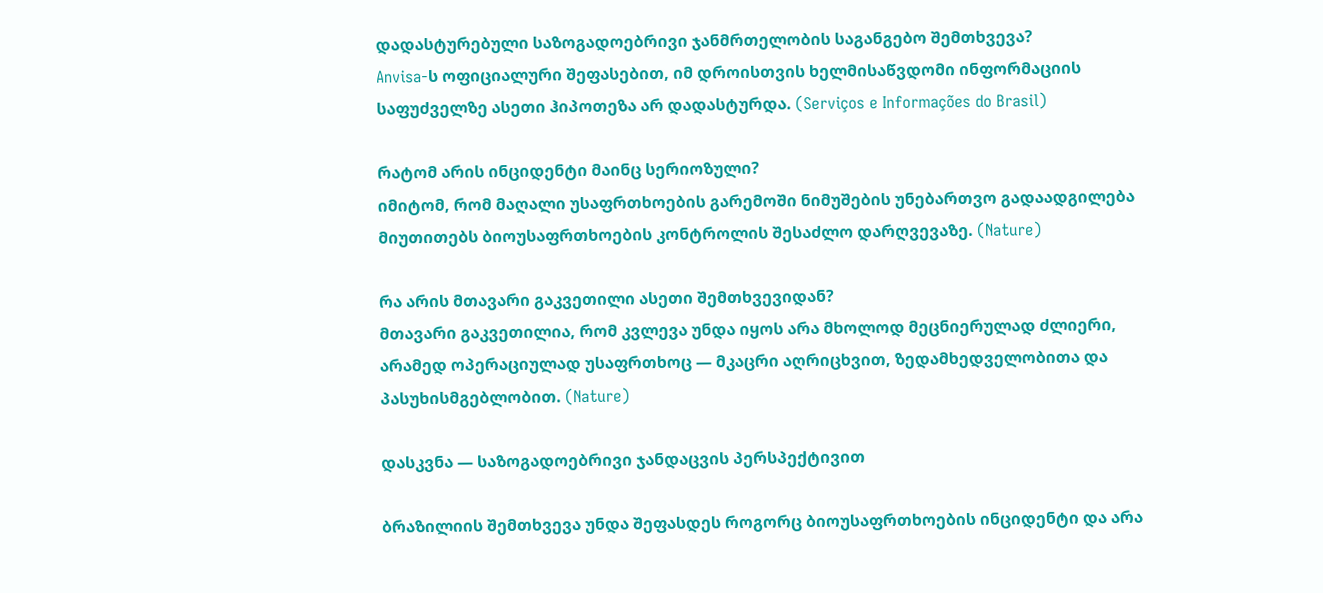დადასტურებული საზოგადოებრივი ჯანმრთელობის საგანგებო შემთხვევა?
Anvisa-ს ოფიციალური შეფასებით, იმ დროისთვის ხელმისაწვდომი ინფორმაციის საფუძველზე ასეთი ჰიპოთეზა არ დადასტურდა. (Serviços e Informações do Brasil)

რატომ არის ინციდენტი მაინც სერიოზული?
იმიტომ, რომ მაღალი უსაფრთხოების გარემოში ნიმუშების უნებართვო გადაადგილება მიუთითებს ბიოუსაფრთხოების კონტროლის შესაძლო დარღვევაზე. (Nature)

რა არის მთავარი გაკვეთილი ასეთი შემთხვევიდან?
მთავარი გაკვეთილია, რომ კვლევა უნდა იყოს არა მხოლოდ მეცნიერულად ძლიერი, არამედ ოპერაციულად უსაფრთხოც — მკაცრი აღრიცხვით, ზედამხედველობითა და პასუხისმგებლობით. (Nature)

დასკვნა — საზოგადოებრივი ჯანდაცვის პერსპექტივით

ბრაზილიის შემთხვევა უნდა შეფასდეს როგორც ბიოუსაფრთხოების ინციდენტი და არა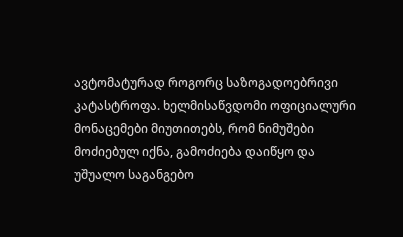ავტომატურად როგორც საზოგადოებრივი კატასტროფა. ხელმისაწვდომი ოფიციალური მონაცემები მიუთითებს, რომ ნიმუშები მოძიებულ იქნა, გამოძიება დაიწყო და უშუალო საგანგებო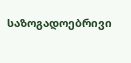საზოგადოებრივი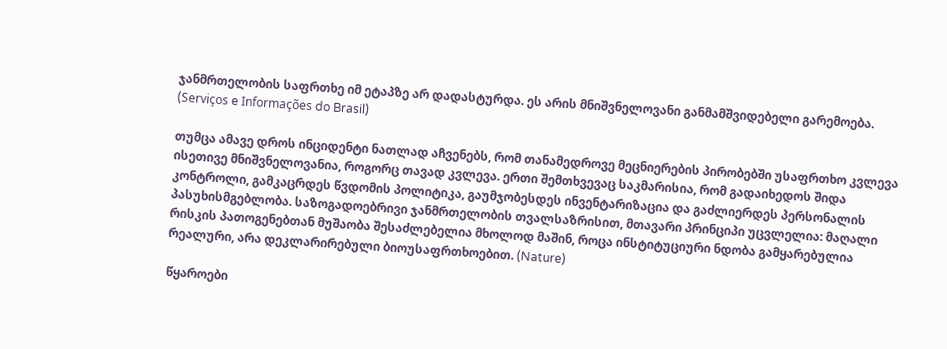ჯანმრთელობის საფრთხე იმ ეტაპზე არ დადასტურდა. ეს არის მნიშვნელოვანი განმამშვიდებელი გარემოება. (Serviços e Informações do Brasil)

თუმცა ამავე დროს ინციდენტი ნათლად აჩვენებს, რომ თანამედროვე მეცნიერების პირობებში უსაფრთხო კვლევა ისეთივე მნიშვნელოვანია, როგორც თავად კვლევა. ერთი შემთხვევაც საკმარისია, რომ გადაიხედოს შიდა კონტროლი, გამკაცრდეს წვდომის პოლიტიკა, გაუმჯობესდეს ინვენტარიზაცია და გაძლიერდეს პერსონალის პასუხისმგებლობა. საზოგადოებრივი ჯანმრთელობის თვალსაზრისით, მთავარი პრინციპი უცვლელია: მაღალი რისკის პათოგენებთან მუშაობა შესაძლებელია მხოლოდ მაშინ, როცა ინსტიტუციური ნდობა გამყარებულია რეალური, არა დეკლარირებული ბიოუსაფრთხოებით. (Nature)

წყაროები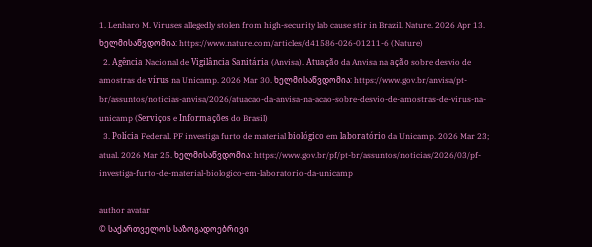1. Lenharo M. Viruses allegedly stolen from high-security lab cause stir in Brazil. Nature. 2026 Apr 13. ხელმისაწვდომია: https://www.nature.com/articles/d41586-026-01211-6 (Nature)
  2. Agência Nacional de Vigilância Sanitária (Anvisa). Atuação da Anvisa na ação sobre desvio de amostras de vírus na Unicamp. 2026 Mar 30. ხელმისაწვდომია: https://www.gov.br/anvisa/pt-br/assuntos/noticias-anvisa/2026/atuacao-da-anvisa-na-acao-sobre-desvio-de-amostras-de-virus-na-unicamp (Serviços e Informações do Brasil)
  3. Polícia Federal. PF investiga furto de material biológico em laboratório da Unicamp. 2026 Mar 23; atual. 2026 Mar 25. ხელმისაწვდომია: https://www.gov.br/pf/pt-br/assuntos/noticias/2026/03/pf-investiga-furto-de-material-biologico-em-laboratorio-da-unicamp

author avatar
© საქართველოს საზოგადოებრივი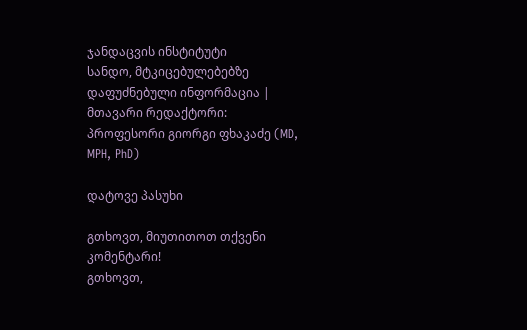ჯანდაცვის ინსტიტუტი
სანდო, მტკიცებულებებზე დაფუძნებული ინფორმაცია | მთავარი რედაქტორი: პროფესორი გიორგი ფხაკაძე (MD, MPH, PhD)

დატოვე პასუხი

გთხოვთ, მიუთითოთ თქვენი კომენტარი!
გთხოვთ,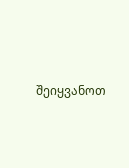შეიყვანოთ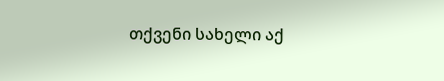თქვენი სახელი აქ